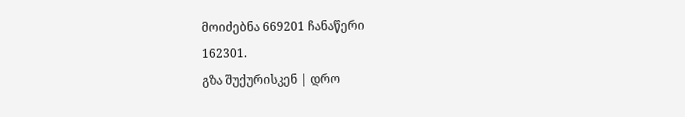მოიძებნა 669201 ჩანაწერი
162301.
გზა შუქურისკენ | დრო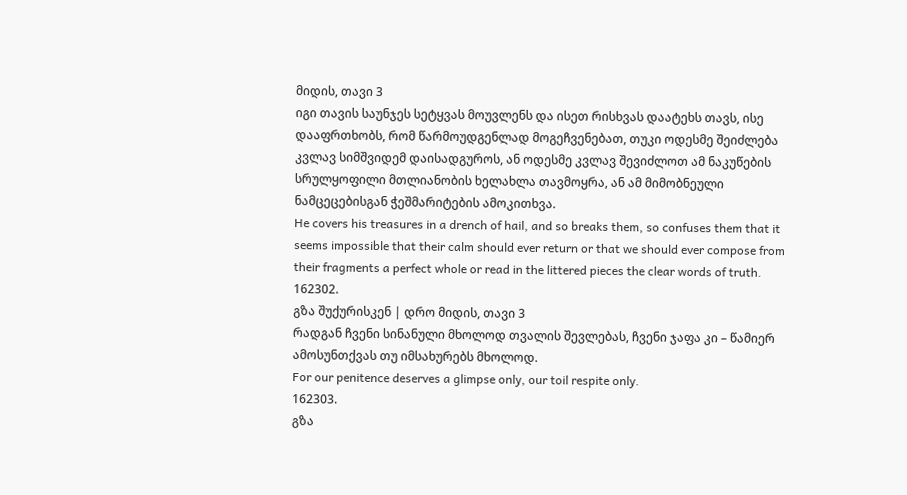მიდის, თავი 3
იგი თავის საუნჯეს სეტყვას მოუვლენს და ისეთ რისხვას დაატეხს თავს, ისე დააფრთხობს, რომ წარმოუდგენლად მოგეჩვენებათ, თუკი ოდესმე შეიძლება კვლავ სიმშვიდემ დაისადგუროს, ან ოდესმე კვლავ შევიძლოთ ამ ნაკუწების სრულყოფილი მთლიანობის ხელახლა თავმოყრა, ან ამ მიმობნეული ნამცეცებისგან ჭეშმარიტების ამოკითხვა.
He covers his treasures in a drench of hail, and so breaks them, so confuses them that it seems impossible that their calm should ever return or that we should ever compose from their fragments a perfect whole or read in the littered pieces the clear words of truth.
162302.
გზა შუქურისკენ | დრო მიდის, თავი 3
რადგან ჩვენი სინანული მხოლოდ თვალის შევლებას, ჩვენი ჯაფა კი – წამიერ ამოსუნთქვას თუ იმსახურებს მხოლოდ.
For our penitence deserves a glimpse only, our toil respite only.
162303.
გზა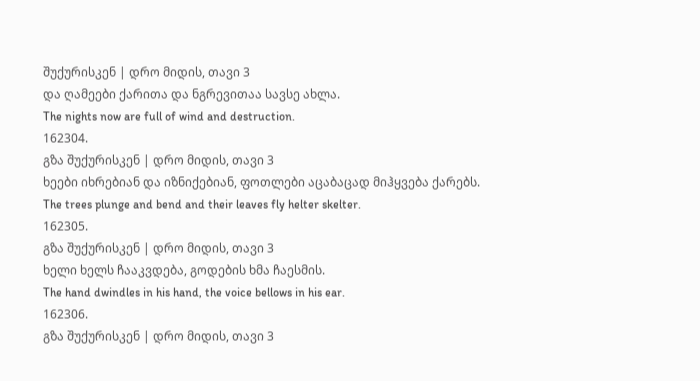შუქურისკენ | დრო მიდის, თავი 3
და ღამეები ქარითა და ნგრევითაა სავსე ახლა.
The nights now are full of wind and destruction.
162304.
გზა შუქურისკენ | დრო მიდის, თავი 3
ხეები იხრებიან და იზნიქებიან, ფოთლები აცაბაცად მიჰყვება ქარებს.
The trees plunge and bend and their leaves fly helter skelter.
162305.
გზა შუქურისკენ | დრო მიდის, თავი 3
ხელი ხელს ჩააკვდება, გოდების ხმა ჩაესმის.
The hand dwindles in his hand, the voice bellows in his ear.
162306.
გზა შუქურისკენ | დრო მიდის, თავი 3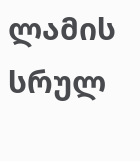ლამის სრულ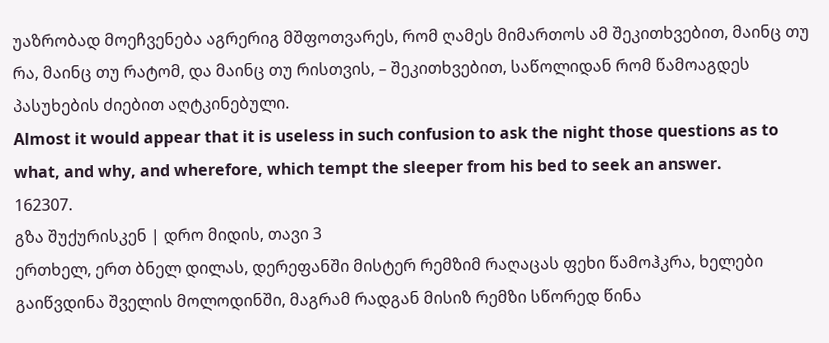უაზრობად მოეჩვენება აგრერიგ მშფოთვარეს, რომ ღამეს მიმართოს ამ შეკითხვებით, მაინც თუ რა, მაინც თუ რატომ, და მაინც თუ რისთვის, – შეკითხვებით, საწოლიდან რომ წამოაგდეს პასუხების ძიებით აღტკინებული.
Almost it would appear that it is useless in such confusion to ask the night those questions as to what, and why, and wherefore, which tempt the sleeper from his bed to seek an answer.
162307.
გზა შუქურისკენ | დრო მიდის, თავი 3
ერთხელ, ერთ ბნელ დილას, დერეფანში მისტერ რემზიმ რაღაცას ფეხი წამოჰკრა, ხელები გაიწვდინა შველის მოლოდინში, მაგრამ რადგან მისიზ რემზი სწორედ წინა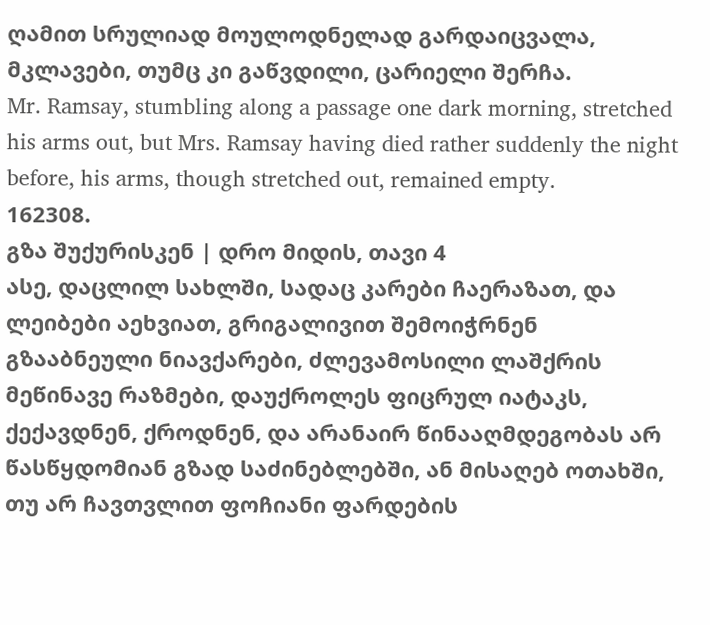ღამით სრულიად მოულოდნელად გარდაიცვალა, მკლავები, თუმც კი გაწვდილი, ცარიელი შერჩა.
Mr. Ramsay, stumbling along a passage one dark morning, stretched his arms out, but Mrs. Ramsay having died rather suddenly the night before, his arms, though stretched out, remained empty.
162308.
გზა შუქურისკენ | დრო მიდის, თავი 4
ასე, დაცლილ სახლში, სადაც კარები ჩაერაზათ, და ლეიბები აეხვიათ, გრიგალივით შემოიჭრნენ გზააბნეული ნიავქარები, ძლევამოსილი ლაშქრის მეწინავე რაზმები, დაუქროლეს ფიცრულ იატაკს, ქექავდნენ, ქროდნენ, და არანაირ წინააღმდეგობას არ წასწყდომიან გზად საძინებლებში, ან მისაღებ ოთახში, თუ არ ჩავთვლით ფოჩიანი ფარდების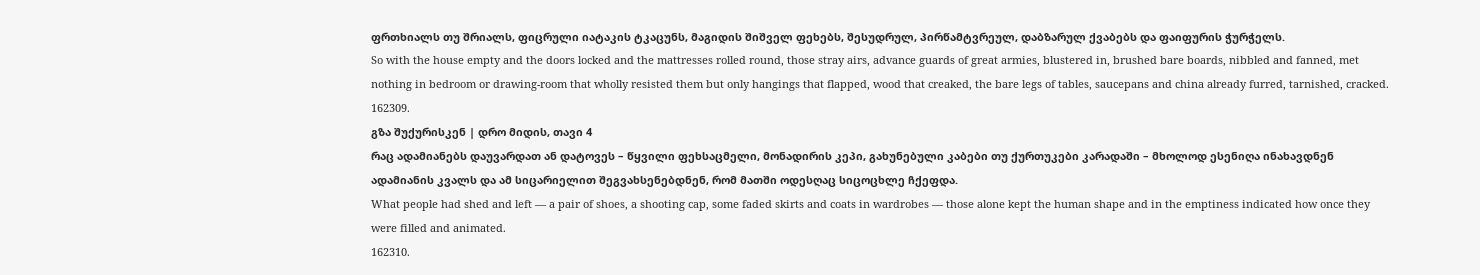ფრთხიალს თუ შრიალს, ფიცრული იატაკის ტკაცუნს, მაგიდის შიშველ ფეხებს, შესუდრულ, პირწამტვრეულ, დაბზარულ ქვაბებს და ფაიფურის ჭურჭელს.
So with the house empty and the doors locked and the mattresses rolled round, those stray airs, advance guards of great armies, blustered in, brushed bare boards, nibbled and fanned, met nothing in bedroom or drawing-room that wholly resisted them but only hangings that flapped, wood that creaked, the bare legs of tables, saucepans and china already furred, tarnished, cracked.
162309.
გზა შუქურისკენ | დრო მიდის, თავი 4
რაც ადამიანებს დაუვარდათ ან დატოვეს – წყვილი ფეხსაცმელი, მონადირის კეპი, გახუნებული კაბები თუ ქურთუკები კარადაში – მხოლოდ ესენიღა ინახავდნენ ადამიანის კვალს და ამ სიცარიელით შეგვახსენებდნენ, რომ მათში ოდესღაც სიცოცხლე ჩქეფდა.
What people had shed and left — a pair of shoes, a shooting cap, some faded skirts and coats in wardrobes — those alone kept the human shape and in the emptiness indicated how once they were filled and animated.
162310.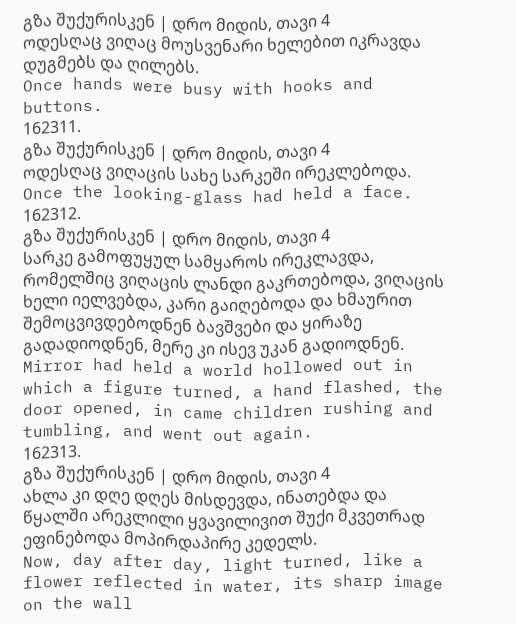გზა შუქურისკენ | დრო მიდის, თავი 4
ოდესღაც ვიღაც მოუსვენარი ხელებით იკრავდა დუგმებს და ღილებს.
Once hands were busy with hooks and buttons.
162311.
გზა შუქურისკენ | დრო მიდის, თავი 4
ოდესღაც ვიღაცის სახე სარკეში ირეკლებოდა.
Once the looking-glass had held a face.
162312.
გზა შუქურისკენ | დრო მიდის, თავი 4
სარკე გამოფუყულ სამყაროს ირეკლავდა, რომელშიც ვიღაცის ლანდი გაკრთებოდა, ვიღაცის ხელი იელვებდა, კარი გაიღებოდა და ხმაურით შემოცვივდებოდნენ ბავშვები და ყირაზე გადადიოდნენ, მერე კი ისევ უკან გადიოდნენ.
Mirror had held a world hollowed out in which a figure turned, a hand flashed, the door opened, in came children rushing and tumbling, and went out again.
162313.
გზა შუქურისკენ | დრო მიდის, თავი 4
ახლა კი დღე დღეს მისდევდა, ინათებდა და წყალში არეკლილი ყვავილივით შუქი მკვეთრად ეფინებოდა მოპირდაპირე კედელს.
Now, day after day, light turned, like a flower reflected in water, its sharp image on the wall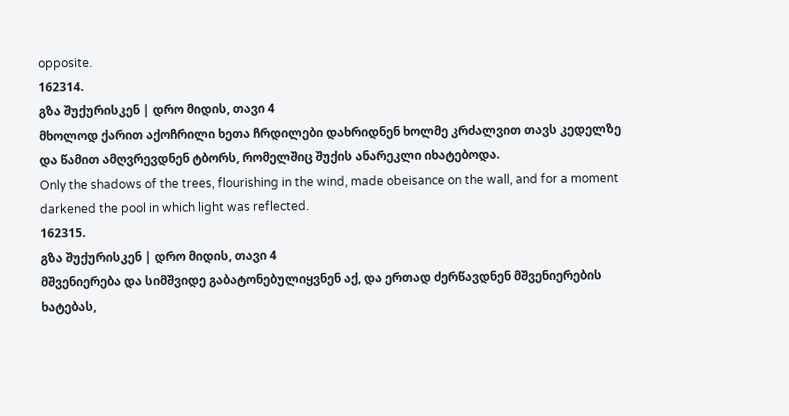opposite.
162314.
გზა შუქურისკენ | დრო მიდის, თავი 4
მხოლოდ ქარით აქოჩრილი ხეთა ჩრდილები დახრიდნენ ხოლმე კრძალვით თავს კედელზე და წამით ამღვრევდნენ ტბორს, რომელშიც შუქის ანარეკლი იხატებოდა.
Only the shadows of the trees, flourishing in the wind, made obeisance on the wall, and for a moment darkened the pool in which light was reflected.
162315.
გზა შუქურისკენ | დრო მიდის, თავი 4
მშვენიერება და სიმშვიდე გაბატონებულიყვნენ აქ, და ერთად ძერწავდნენ მშვენიერების ხატებას,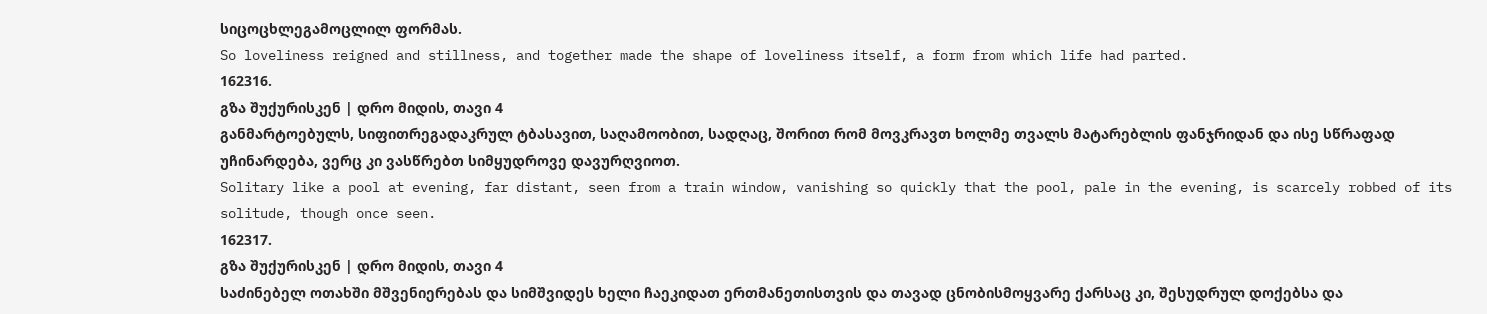სიცოცხლეგამოცლილ ფორმას.
So loveliness reigned and stillness, and together made the shape of loveliness itself, a form from which life had parted.
162316.
გზა შუქურისკენ | დრო მიდის, თავი 4
განმარტოებულს, სიფითრეგადაკრულ ტბასავით, საღამოობით, სადღაც, შორით რომ მოვკრავთ ხოლმე თვალს მატარებლის ფანჯრიდან და ისე სწრაფად უჩინარდება, ვერც კი ვასწრებთ სიმყუდროვე დავურღვიოთ.
Solitary like a pool at evening, far distant, seen from a train window, vanishing so quickly that the pool, pale in the evening, is scarcely robbed of its solitude, though once seen.
162317.
გზა შუქურისკენ | დრო მიდის, თავი 4
საძინებელ ოთახში მშვენიერებას და სიმშვიდეს ხელი ჩაეკიდათ ერთმანეთისთვის და თავად ცნობისმოყვარე ქარსაც კი, შესუდრულ დოქებსა და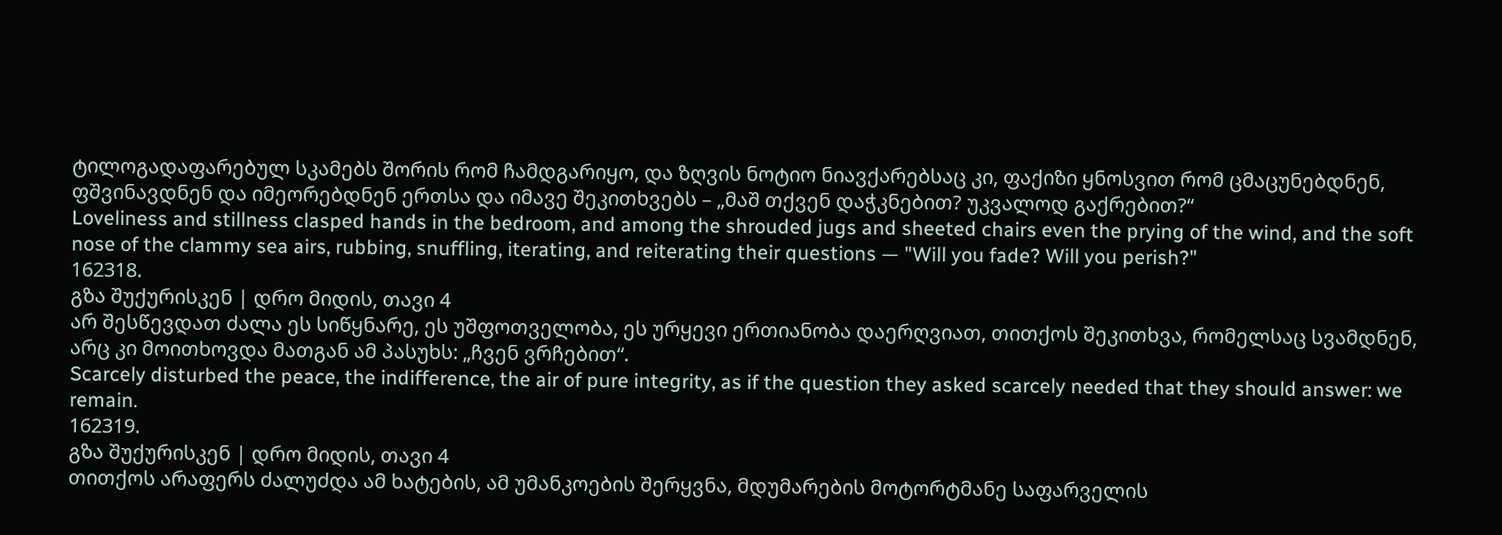ტილოგადაფარებულ სკამებს შორის რომ ჩამდგარიყო, და ზღვის ნოტიო ნიავქარებსაც კი, ფაქიზი ყნოსვით რომ ცმაცუნებდნენ, ფშვინავდნენ და იმეორებდნენ ერთსა და იმავე შეკითხვებს – „მაშ თქვენ დაჭკნებით? უკვალოდ გაქრებით?“
Loveliness and stillness clasped hands in the bedroom, and among the shrouded jugs and sheeted chairs even the prying of the wind, and the soft nose of the clammy sea airs, rubbing, snuffling, iterating, and reiterating their questions — "Will you fade? Will you perish?"
162318.
გზა შუქურისკენ | დრო მიდის, თავი 4
არ შესწევდათ ძალა ეს სიწყნარე, ეს უშფოთველობა, ეს ურყევი ერთიანობა დაერღვიათ, თითქოს შეკითხვა, რომელსაც სვამდნენ, არც კი მოითხოვდა მათგან ამ პასუხს: „ჩვენ ვრჩებით“.
Scarcely disturbed the peace, the indifference, the air of pure integrity, as if the question they asked scarcely needed that they should answer: we remain.
162319.
გზა შუქურისკენ | დრო მიდის, თავი 4
თითქოს არაფერს ძალუძდა ამ ხატების, ამ უმანკოების შერყვნა, მდუმარების მოტორტმანე საფარველის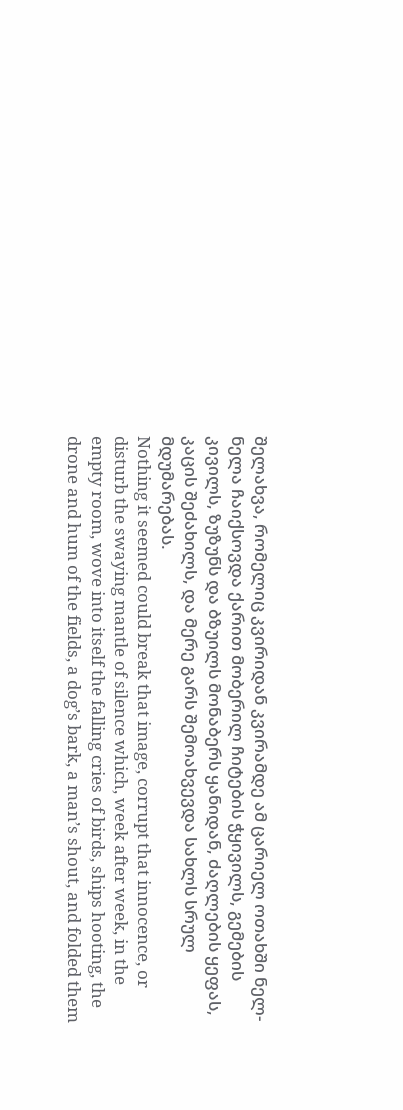შელახვა, რომელიც კვირიდან კვირამდე ამ ცარიელ ოთახში ნელ-ნელა ჩაიქსოვდა ქარით მობერილ ჩიტების ჭყივილს, გემების კივილს, ზუზუნს და ბზუილს მონაბერს ყანიდან, ძაღლების ყეფას, კაცის შეძახილს, და მერე გარს შემოახვევდა სახლს სრულ მდუმარებას.
Nothing it seemed could break that image, corrupt that innocence, or disturb the swaying mantle of silence which, week after week, in the empty room, wove into itself the falling cries of birds, ships hooting, the drone and hum of the fields, a dog’s bark, a man’s shout, and folded them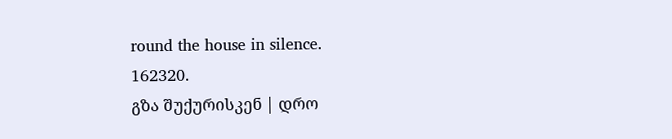round the house in silence.
162320.
გზა შუქურისკენ | დრო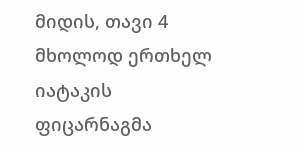მიდის, თავი 4
მხოლოდ ერთხელ იატაკის ფიცარნაგმა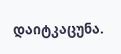დაიტკაცუნა.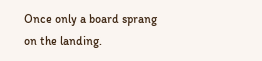Once only a board sprang on the landing.